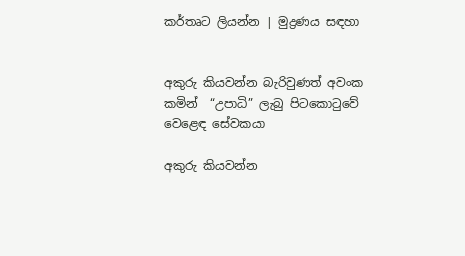කර්තෘට ලියන්න | මුද්‍රණය සඳහා


අකුරු කියවන්න බැරිවුණත් අවංක කමින්  “උපාධි” ලැබු පිටකොටුවේ වෙළෙඳ සේවකයා

අකුරු කියවන්න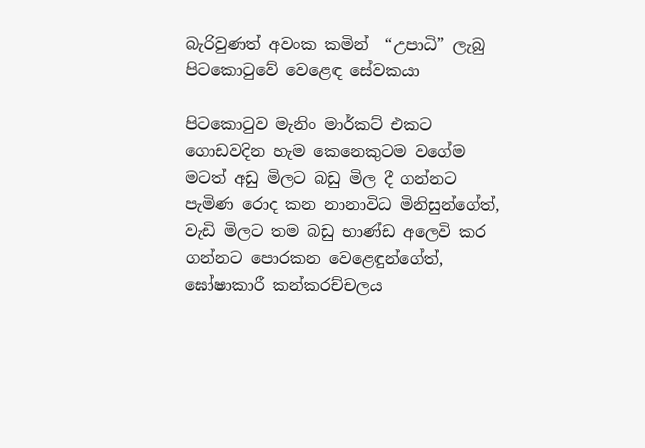බැරිවුණත් අවංක කමින්  “උපාධි” ලැබු පිටකොටුවේ වෙළෙඳ සේවකයා

පිටකොටුව මැනිං මාර්කට් එකට ගොඩවදින හැම කෙනෙකුටම වගේම මටත් අඩු මිලට බඩු මිල දී ගන්නට පැමිණ රොද කන නානාවිධ මිනිසුන්ගේත්, වැඩි මිලට තම බඩු භාණ්ඩ අලෙවි කර ගන්නට පොරකන වෙළෙඳුන්ගේත්, ඝෝෂාකාරී කන්කරච්චලය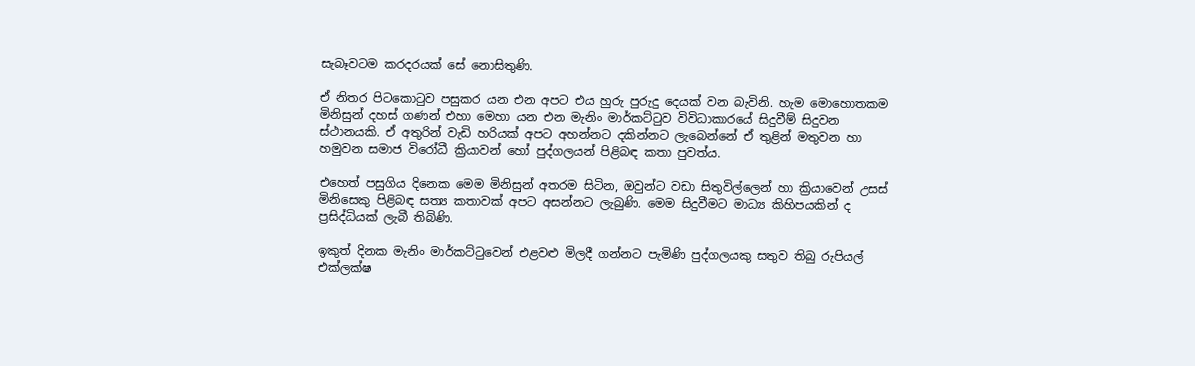සැබෑවටම කරදරයක් සේ නොසිතුණි.

ඒ නිතර පිටකොටුව පසුකර යන එන අපට එය හුරු පුරුදු දෙයක් වන බැවිනි. හැම මොහොතකම මිනිසුන් දහස් ගණන් එහා මෙහා යන එන මැනිං මාර්කට්ටුව විවිධාකාරයේ සිදුවීම් සිදුවන ස්ථානයකි. ඒ අතුරින් වැඩි හරියක් අපට අහන්නට දකින්නට ලැබෙන්නේ ඒ තුළින් මතුවන හා හමුවන සමාජ විරෝධී ක්‍රියාවන් හෝ පුද්ගලයන් පිළිබඳ කතා පුවත්ය.

එහෙත් පසුගිය දිනෙක මෙම මිනිසුන් අතරම සිටින, ඔවුන්ට වඩා සිතුවිල්ලෙන් හා ක්‍රියාවෙන් උසස් මිනිසෙකු පිළිබඳ සත්‍ය කතාවක් අපට අසන්නට ලැබුණි. මෙම සිදුවීමට මාධ්‍ය කිහිපයකින් ද ප්‍රසිද්ධියක් ලැබී තිබිණි.

ඉකුත් දිනක මැනිං මාර්කට්ටුවෙන් එළවළු මිලදී ගන්නට පැමිණි පුද්ගලයකු සතුව තිබු රුපියල් එක්ලක්ෂ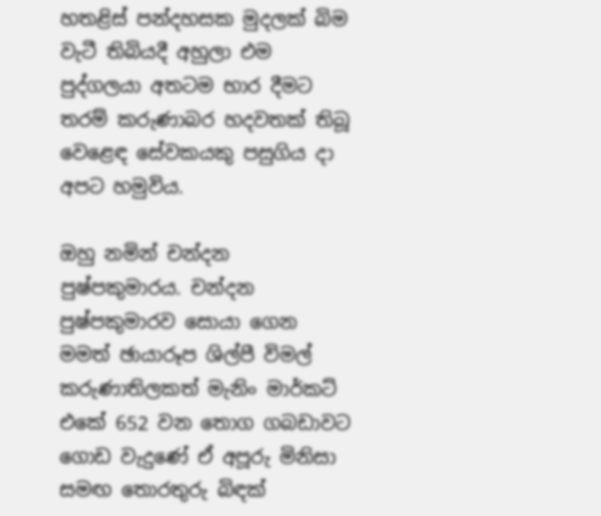හතළිස් පන්දහසක මුදලක් බිම වැටී තිබියදී අහුලා එම පුද්ගලයා අතටම භාර දීමට තරම් කරුණාබර හදවතක් තිබූ වෙළෙඳ සේවකයකු පසුගිය දා අපට හමුවිය.

ඔහු නමින් චන්දන පුෂ්පකුමාරය. චන්දන පුෂ්පකුමාරව සොයා ගෙන මමත් ඡායාරූප ශිල්පී විමල් කරුණාතිලකත් මැනිං මාර්කට් එකේ 652 වන තොග ගබඩාවට ගොඩ වැදුණේ ඒ අපූරු මිනිසා සමඟ තොරතුරු බිඳක්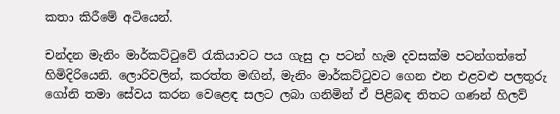කතා කිරීමේ අටියෙන්.

චන්දන මැනිං මාර්කට්ටුවේ රැකියාවට පය ගැසු දා පටන් හැම දවසක්ම පටන්ගත්තේ හිමිදිරියෙනි. ලොරිවලින්, කරත්ත මඟින්, මැනිං මාර්කට්ටුවට ගෙන එන එළවළු පලතුරු ගෝනි තමා සේවය කරන වෙළෙඳ සලට ලබා ගනිමින් ඒ පිළිබඳ තිතට ගණන් හිලව්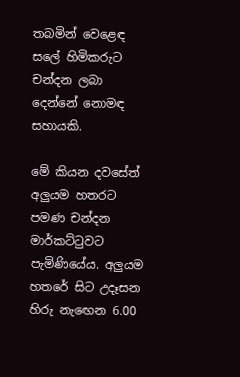තබමින් වෙළෙඳ සලේ හිමිකරුට චන්දන ලබා දෙන්නේ නොමඳ සහායකි.

මේ කියන දවසේත් අලුයම හතරට පමණ චන්දන මාර්කට්ටුවට පැමිණියේය. අලුයම හතරේ සිට උදෑසන හිරු නැ‍ඟෙන 6.00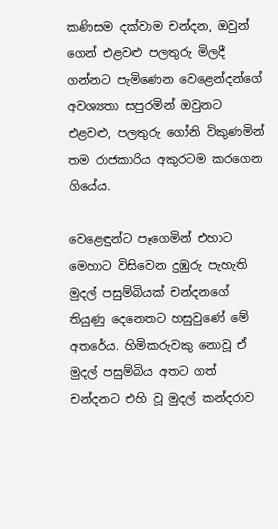කණිසම දක්වාම චන්දන, ඔවුන් ගෙන් එළවළු පලතුරු මිලදී ගන්නට පැමිණෙන වෙළෙන්දන්ගේ අවශ්‍යතා සපුරමින් ඔවුනට එළවළු, පලතුරු ගෝනි විකුණමින් තම රාජකාරිය අකුරටම කරගෙන ගියේය.

වෙළෙඳුන්ට පෑගෙමින් එහාට මෙහාට විසිවෙන දුඹුරු පැහැති මුදල් පසුම්බියක් චන්දනගේ තියුණු දෙනෙතට හසුවුණේ මේ අතරේය. හිමිකරුවකු නොවූ ඒ මුදල් පසුම්බිය අතට ගත් චන්දනට එහි වූ මුදල් කන්දරාව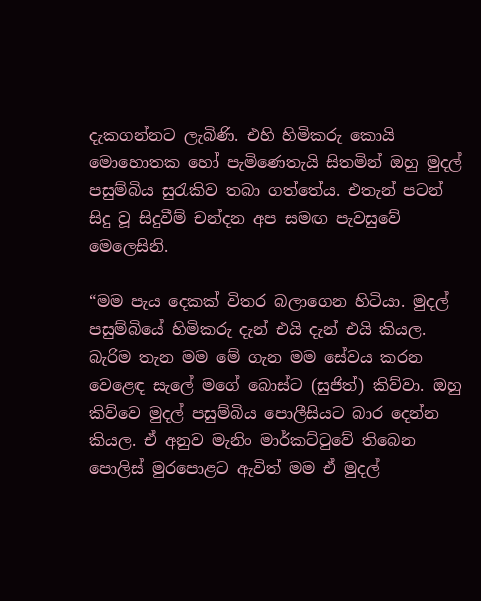දැකගන්නට ලැබිණි. එහි හිමිකරු කොයි මොහොතක හෝ පැමිණෙතැයි සිතමින් ඔහු මුදල් පසුම්බිය සුරැකිව තබා ගත්තේය. එතැන් පටන් සිදු වූ සිදුවීම් චන්දන අප සමඟ පැවසුවේ මෙලෙසිනි.

“මම පැය දෙකක් විතර බලාගෙන හිටියා. මුදල් පසුම්බියේ හිමිකරු දැන් එයි දැන් එයි කියල. බැරිම තැන මම මේ ගැන මම සේවය කරන වෙළෙඳ සැලේ මගේ බොස්ට (සුජිත්) කිව්වා. ඔහු කිව්වෙ මුදල් පසුම්බිය පොලීසියට බාර දෙන්න කියල. ඒ අනුව මැනිං මාර්කට්ටුවේ තිබෙන පොලිස් මුරපොළට ඇවිත් මම ඒ මුදල්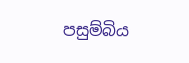පසුම්බිය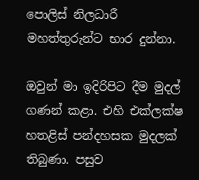පොලිස් නිලධාරී මහත්තුරුන්ට භාර දුන්නා.

ඔවුන් මා ඉදිරිපිට දීම මුදල් ගණන් කළා. එහි එක්ලක්ෂ හතළිස් පන්දහසක මුදලක් තිබුණා. පසුව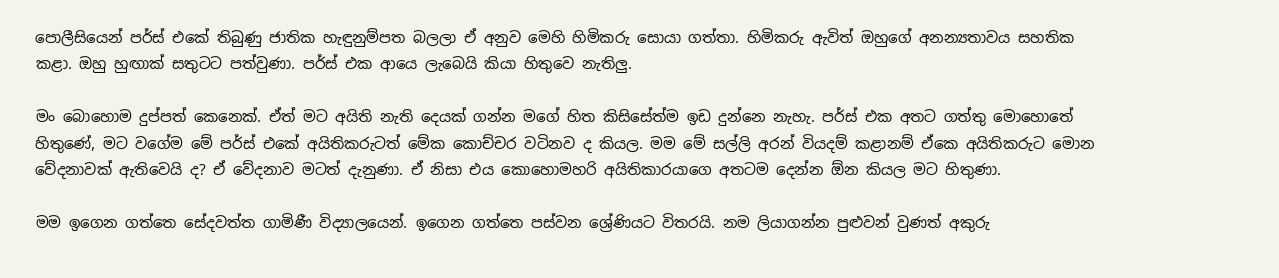පොලීසියෙන් පර්ස් එකේ තිබුණු ජාතික හැඳුනුම්පත බලලා ඒ අනුව මෙහි හිමිකරු සොයා ගත්තා. හිමිකරු ඇවිත් ඔහුගේ අනන්‍යතාවය සහතික කළා. ඔහු හුඟාක් සතුටට පත්වුණා. පර්ස් එක ආයෙ ලැබෙයි කියා හිතුවෙ නැතිලු.

මං බොහොම දුප්පත් කෙනෙක්. ඒත් මට අයිති නැති දෙයක් ගන්න මගේ හිත කිසිසේත්ම ඉඩ දුන්නෙ නැහැ. පර්ස් එක අතට ගත්තු මොහොතේ හිතුණේ, මට වගේම මේ පර්ස් එකේ අයිතිකරුටත් මේක කොච්චර වටිනව ද කියල. මම මේ සල්ලි අරන් වියදම් කළානම් ඒකෙ අයිතිකරුට මොන වේදනාවක් ඇතිවෙයි ද? ඒ වේදනාව මටත් දැනුණා. ඒ නිසා එය කොහොමහරි අයිතිකාරයාගෙ අතටම දෙන්න ඕන කියල මට හිතුණා.

මම ඉගෙන ගත්තෙ සේදවත්ත ගාමිණී විද්‍යාලයෙන්. ඉගෙන ගත්තෙ පස්වන ශ්‍රේණියට විතරයි. නම ලියාගන්න පුළුවන් වුණත් අකුරු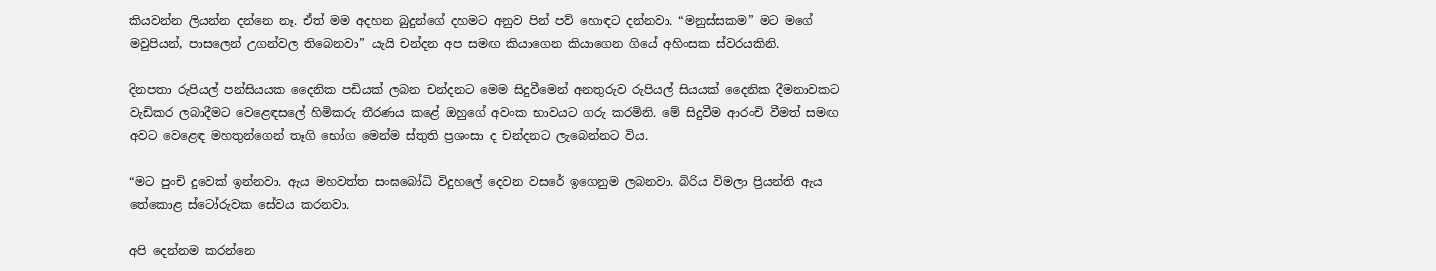කියවන්න ලියන්න දන්නෙ නෑ. ඒත් මම අදහන බුදුන්ගේ දහමට අනුව පින් පව් හොඳට දන්නවා. “මනුස්සකම” මට මගේ මවුපියන්, පාසලෙන් උගන්වල තිබෙනවා” යැයි චන්දන අප සමඟ කියාගෙන කියාගෙන ගියේ අහිංසක ස්වරයකිනි.

දිනපතා රුපියල් පන්සියයක දෛනික පඩියක් ලබන චන්දනට මෙම සිදුවීමෙන් අනතුරුව රුපියල් සියයක් දෛනික දීමනාවකට වැඩිකර ලබාදීමට වෙළෙඳසලේ හිමිකරු තීරණය කළේ ඔහුගේ අවංක භාවයට ගරු කරමිනි. මේ සිදුවීම ආරංචි වීමත් සමඟ අවට වෙළෙඳ මහතුන්ගෙන් තෑගි භෝග මෙන්ම ස්තුති ප්‍රශංසා ද චන්දනට ලැබෙන්නට විය.

“මට පුංචි දුවෙක් ඉන්නවා. ඇය මහවත්ත සංඝබෝධි විදුහලේ දෙවන වසරේ ඉගෙනුම ලබනවා. බිරිය විමලා ප්‍රියන්ති ඇය තේකොළ ස්ටෝරුවක සේවය කරනවා.

අපි දෙන්නම කරන්නෙ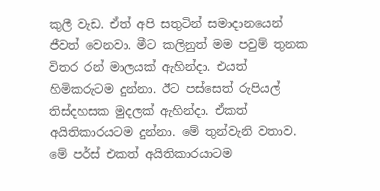කුලී වැඩ. ඒත් අපි සතුටින් සමාදානයෙන් ජීවත් වෙනවා. මීට කලිනුත් මම පවුම් තුනක විතර රන් මාලයක් ඇහින්දා. එයත් හිමිකරුටම දුන්නා. ඊට පස්සෙත් රුපියල් තිස්දහසක මුදලක් ඇහින්දා. ඒකත් අයිතිකාරයටම දුන්නා. මේ තුන්වැනි වතාව. මේ පර්ස් එකත් අයිතිකාරයාටම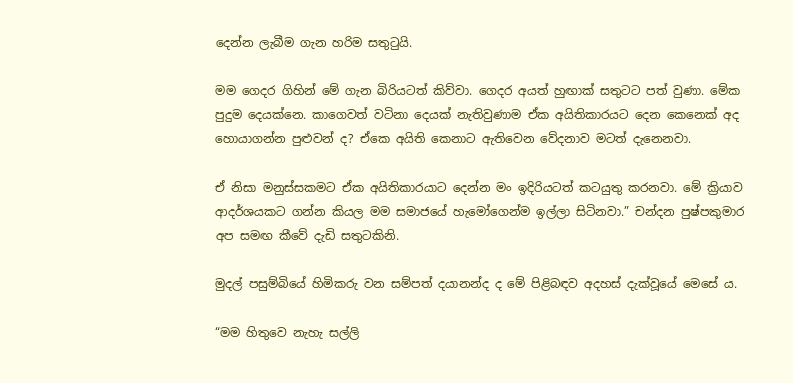දෙන්න ලැබීම ගැන හරිම සතුටුයි.

මම ගෙදර ගිහින් මේ ගැන බිරියටත් කිව්වා. ගෙදර අයත් හුඟාක් සතුටට පත් වුණා. මේක පුදුම දෙයක්නෙ. කාගෙවත් වටිනා දෙයක් නැතිවුණාම ඒක අයිතිකාරයට දෙන කෙනෙක් අද හොයාගන්න පුළුවන් ද? ඒකෙ අයිති කෙනාට ඇතිවෙන වේදනාව මටත් දැනෙනවා.

ඒ නිසා මනුස්සකමට ඒක අයිතිකාරයාට දෙන්න මං ඉදිරියටත් කටයුතු කරනවා. මේ ක්‍රියාව ආදර්ශයකට ගන්න කියල මම සමාජයේ හැමෝගෙන්ම ඉල්ලා සිටිනවා.” චන්දන පුෂ්පකුමාර අප සමඟ කීවේ දැඩි සතුටකිනි.

මුදල් පසුම්බියේ හිමිකරු වන සම්පත් දයානන්ද ද මේ පිළිබඳව අදහස් දැක්වූයේ මෙසේ ය.

“මම හිතුවෙ නැහැ සල්ලි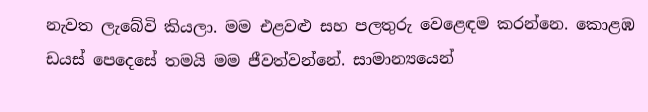නැවත ලැබේවි කියලා. මම එළවළු සහ පලතුරු වෙළෙඳම කරන්නෙ. කොළඹ ඩයස් පෙදෙසේ තමයි මම ජීවත්වන්නේ. සාමාන්‍යයෙන්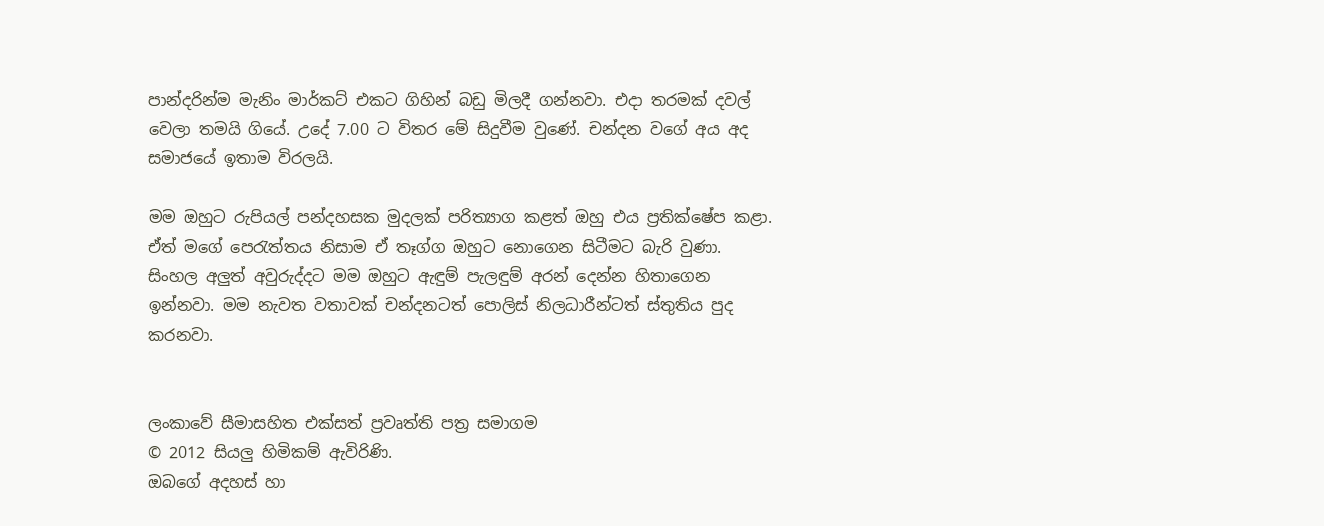පාන්දරින්ම මැනිං මාර්කට් එකට ගිහින් බඩු මිලදී ගන්නවා. එදා තරමක් දවල් වෙලා තමයි ගියේ. උදේ 7.00 ට විතර මේ සිදුවීම වුණේ. චන්දන වගේ අය අද සමාජයේ ඉතාම විරලයි.

මම ඔහුට රුපියල් පන්දහසක මුදලක් පරිත්‍යාග කළත් ඔහු එය ප්‍රතික්ෂේප කළා. ඒත් මගේ පෙරැත්තය නිසාම ඒ තෑග්ග ඔහුට නොගෙන සිටීමට බැරි වුණා. සිංහල අලුත් අවුරුද්දට මම ඔහුට ඇඳුම් පැලඳුම් අරන් දෙන්න හිතාගෙන ඉන්නවා. මම නැවත වතාවක් චන්දනටත් පොලිස් නිලධාරීන්ටත් ස්තුතිය පුද කරනවා.


ලංකාවේ සීමාසහිත එක්සත් ප්‍රවෘත්ති පත්‍ර සමාගම
© 2012 සියලු හිමිකම් ඇවිරිණි.
ඔබගේ අදහස් හා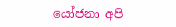යෝජනා අපි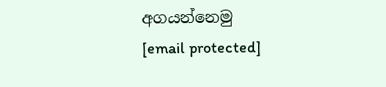අගයන්නෙමු
[email protected]